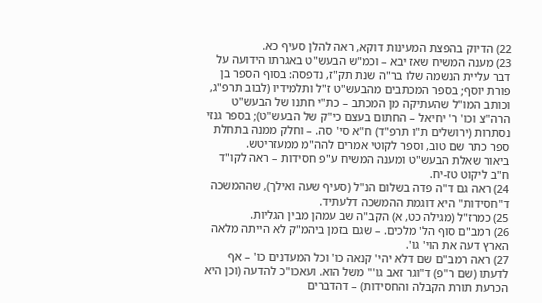22) הדיוק בהפצת המעינות דוקא, ראה להלן סעיף כא.
23) מענה המשיח שאז יבא – וכמ"ש הבעש"ט באגרתו הידועה על דבר עליית הנשמה שלו בר"ה שנת תק"ז, נדפסה: בסוף הספר בן פורת יוסף; בספר המכתבים מהבעש"ט ז"ל ותלמידיו (לבוב תרפ"ג, וכותב המו"ל שהעתיקה מן המכתב – כת"י חתנו של הבעש"ט הרה"צ וכו' ר' יחיאל – החתום בעצם כי"ק של הבעש"ט); בספר גנזי נסתרות (ירושלים ת"ו תרפ"ד) ח"א סי' סה. – וחלק ממנה בתחלת ספר כתר שם טוב, וספר לקוטי אמרים להה"מ ממעזריטש.
ביאור שאלת הבעש"ט ומענה המשיח ע"פ חסידות – ראה לקו"ד ח"ב ליקוט טז-יח.
24) ראה גם ד"ה פדה בשלום הנ"ל (סעיף שעה ואילך), שההמשכה ד"חסידות" היא דוגמת ההמשכה דלעתיד.
25) כמרז"ל (מגילה כט, א) הקב"ה שב עמהן מבין הגליות.
26) רמב"ם סוף הל' מלכים. – שגם בזמן ביהמ"ק לא הייתה מלאה הארץ דעה את הוי' גו'.
27) ראה רמב"ם שם דלא יהי' קנאה כו' וכל המעדנים כו' – אף לדעתו (שם ר"פ) ד"וגר זאב גו'" משל הוא. ועאכו"כ להדעה (וכן היא הכרעת תורת הקבלה והחסידות) – דהדברים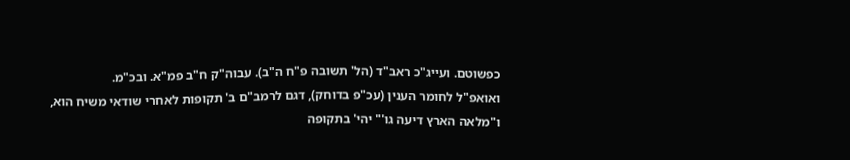כפשוטם. ועייג"כ ראב"ד (הל' תשובה פ"ח ה"ב). עבוה"ק ח"ב פמ"א. ובכ"מ.
ואואפ"ל לחומר הענין (עכ"פ בדוחק), דגם לרמב"ם ב' תקופות לאחרי שודאי משיח הוא, ו"מלאה הארץ דיעה גו'" יהי' בתקופה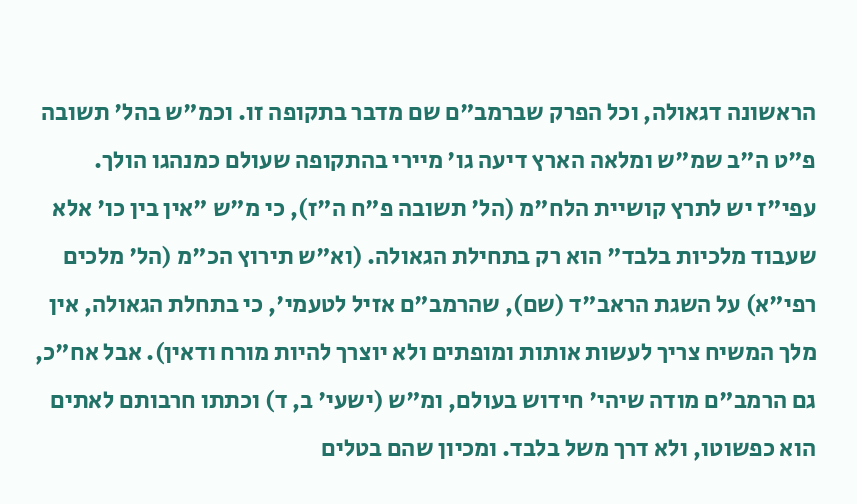הראשונה דגאולה, וכל הפרק שברמב"ם שם מדבר בתקופה זו. וכמ"ש בהל' תשובה פ"ט ה"ב שמ"ש ומלאה הארץ דיעה גו' מיירי בהתקופה שעולם כמנהגו הולך.
עפי"ז יש לתרץ קושיית הלח"מ (הל' תשובה פ"ח ה"ז), כי מ"ש "אין בין כו' אלא שעבוד מלכיות בלבד" הוא רק בתחילת הגאולה. (וא"ש תירוץ הכ"מ (הל' מלכים רפי"א) על השגת הראב"ד (שם), שהרמב"ם אזיל לטעמי', כי בתחלת הגאולה, אין מלך המשיח צריך לעשות אותות ומופתים ולא יוצרך להיות מורח ודאין). אבל אח"כ, גם הרמב"ם מודה שיהי' חידוש בעולם, ומ"ש (ישעי' ב, ד) וכתתו חרבותם לאתים הוא כפשוטו, ולא דרך משל בלבד. ומכיון שהם בטלים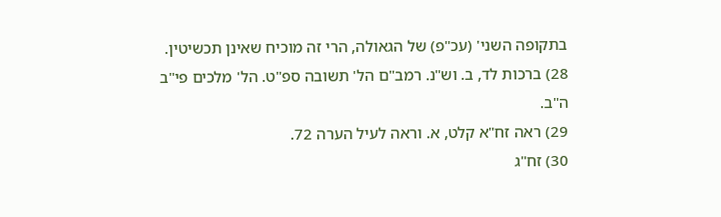בתקופה השני' (עכ"פ) של הגאולה, הרי זה מוכיח שאינן תכשיטין.
28) ברכות לד, ב. וש"נ. רמב"ם הל' תשובה ספ"ט. הל' מלכים פי"ב ה"ב.
29) ראה זח"א קלט, א. וראה לעיל הערה 72.
30) זח"ג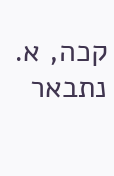קכה, א. נתבאר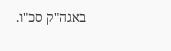באגה"ק סכ"ו.